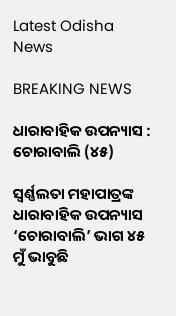Latest Odisha News

BREAKING NEWS

ଧାରାବାହିକ ଉପନ୍ୟାସ : ଚୋରାବାଲି (୪୫)

ସ୍ଵର୍ଣ୍ଣଲତା ମହାପାତ୍ରଙ୍କ ଧାରାବାହିକ ଉପନ୍ୟାସ ‘ଚୋରାବାଲି’ ଭାଗ ୪୫
ମୁଁ ଭାବୁଛି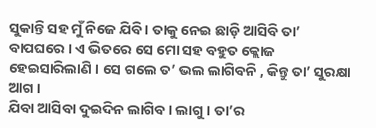ସୁକାନ୍ତି ସହ ମୁଁ ନିଜେ ଯିବି । ତାକୁ ନେଇ ଛାଡ଼ି ଆସିବି ତା’ ବାପଘରେ । ଏ ଭିତରେ ସେ ମୋ ସହ ବହୁତ କ୍ଲୋଜ ହେଇସାରିଲାଣି । ସେ ଗଲେ ତ’ ଭଲ ଲାଗିବନି , କିନ୍ତୁ ତା’ ସୁରକ୍ଷା ଆଗ ।
ଯିବା ଆସିବା ଦୁଇଦିନ ଲାଗିବ । ଲାଗୁ । ତା’ର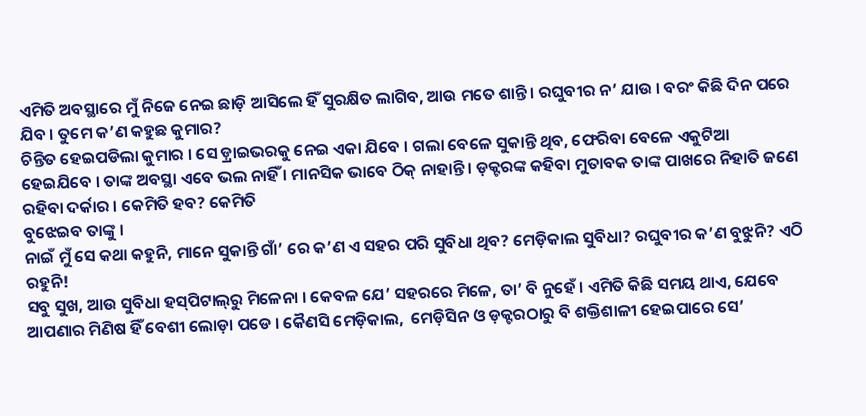ଏମିତି ଅବସ୍ଥାରେ ମୁଁ ନିଜେ ନେଇ ଛାଡ଼ି ଆସିଲେ ହିଁ ସୁରକ୍ଷିତ ଲାଗିବ, ଆଉ ମତେ ଶାନ୍ତି । ରଘୁବୀର ନ’ ଯାଉ । ବରଂ କିଛି ଦିନ ପରେ ଯିବ । ତୁମେ କ’ଣ କହୁଛ କୁମାର?
ଚିନ୍ତିତ ହେଇପଡିଲା କୁମାର । ସେ ଡ଼୍ରାଇଭରକୁ ନେଇ ଏକା ଯିବେ । ଗଲା ବେଳେ ସୁକାନ୍ତି ଥିବ, ଫେରିବା ବେଳେ ଏକୁଟିଆ ହେଇଯିବେ । ତାଙ୍କ ଅବସ୍ଥା ଏବେ ଭଲ ନାହିଁ । ମାନସିକ ଭାବେ ଠିକ୍ ନାହାନ୍ତି । ଡ଼କ୍ଟରଙ୍କ କହିବା ମୁତାବକ ତାଙ୍କ ପାଖରେ ନିହାତି ଜଣେ ରହିବା ଦର୍କାର । କେମିତି ହବ? କେମିତି
ବୁଝେଇବ ତାଙ୍କୁ ।
ନାଇଁ ମୁଁ ସେ କଥା କହୁନି, ମାନେ ସୁକାନ୍ତି ଗାଁ’ ରେ କ’ଣ ଏ ସହର ପରି ସୁବିଧା ଥିବ? ମେଡ଼ିକାଲ ସୁବିଧା? ରଘୁବୀର କ’ଣ ବୁଝୁନି? ଏଠି ରହୁନି!
ସବୁ ସୁଖ, ଆଉ ସୁବିଧା ହସ୍‌ପିଟାଲ୍‌ରୁ ମିଳେନା । କେବଳ ଯେ’ ସହରରେ ମିଳେ, ତା’ ବି ନୁହେଁ । ଏମିତି କିଛି ସମୟ ଥାଏ, ଯେବେ ଆପଣାର ମିଣିଷ ହିଁ ବେଶୀ ଲୋଡ଼ା ପଡେ । କୈଣସି ମେଡ଼ିକାଲ,  ମେଡ଼ିସିନ ଓ ଡ଼କ୍ଟରଠାରୁ ବି ଶକ୍ତିଶାଳୀ ହେଇପାରେ ସେ’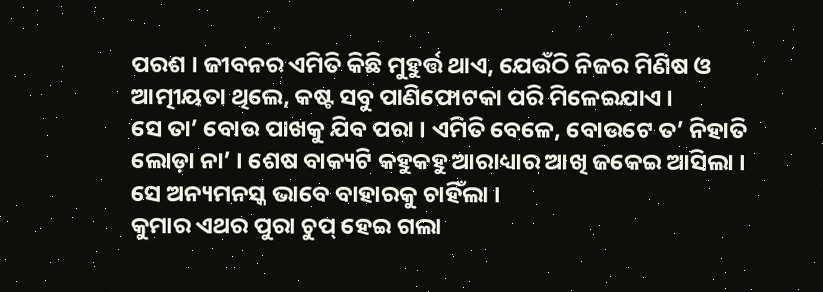ପରଶ । ଜୀବନର ଏମିତି କିଛି ମୁହୁର୍ତ୍ତ ଥାଏ, ଯେଉଁଠି ନିଜର ମିଣିଷ ଓ ଆତ୍ମୀୟତା ଥିଲେ, କଷ୍ଟ ସବୁ ପାଣିଫୋଟକା ପରି ମିଳେଇଯାଏ ।
ସେ ତା’ ବୋଉ ପାଖକୁ ଯିବ ପରା । ଏମିତି ବେଳେ, ବୋଉଟେ ତ’ ନିହାତି ଲୋଡ଼ା ନା’ । ଶେଷ ବାକ୍ୟଟି କହୁକହୁ ଆରାଧ୍ୟାର ଆଖି ଜକେଇ ଆସିଲା । ସେ ଅନ୍ୟମନସ୍କ ଭାବେ ବାହାରକୁ ଚାହିଁଲା ।
କୁମାର ଏଥର ପୁରା ଚୁପ୍ ହେଇ ଗଲା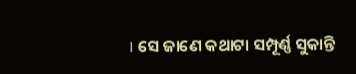। ସେ ଜାଣେ କଥାଟା ସମ୍ପୂର୍ଣ୍ଣ ସୁକାନ୍ତି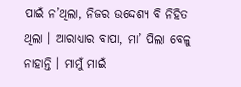ପାଇଁ ନ’ଥିଲା, ନିଜର ଉଦ୍ଦେଶ୍ୟ ବି ନିହିତ ଥିଲା । ଆରାଧ୍ୟାର ବାପା, ମା’ ପିଲା ବେଳୁ ନାହାନ୍ତି । ମାମୁଁ ମାଇଁ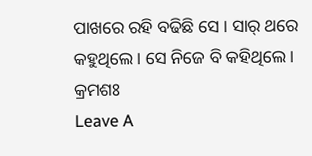ପାଖରେ ରହି ବଢିଛି ସେ । ସାର୍ ଥରେ କହୁଥିଲେ । ସେ ନିଜେ ବି କହିଥିଲେ ।
କ୍ରମଶଃ
Leave A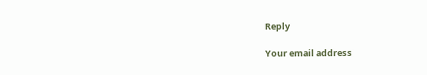Reply

Your email address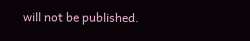will not be published.